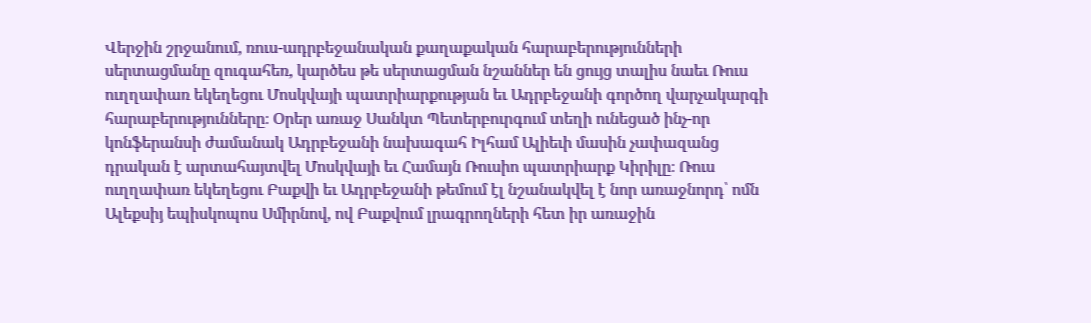Վերջին շրջանում, ռուս-ադրբեջանական քաղաքական հարաբերությունների սերտացմանը զուգահեռ, կարծես թե սերտացման նշաններ են ցույց տալիս նաեւ Ռուս ուղղափառ եկեղեցու Մոսկվայի պատրիարքության եւ Ադրբեջանի գործող վարչակարգի հարաբերությունները։ Օրեր առաջ Սանկտ Պետերբուրգում տեղի ունեցած ինչ-որ կոնֆերանսի ժամանակ Ադրբեջանի նախագահ Իլհամ Ալիեւի մասին չափազանց դրական է արտահայտվել Մոսկվայի եւ Համայն Ռուսիո պատրիարք Կիրիլը։ Ռուս ուղղափառ եկեղեցու Բաքվի եւ Ադրբեջանի թեմում էլ նշանակվել է նոր առաջնորդ՝ ոմն Ալեքսիյ եպիսկոպոս Սմիրնով, ով Բաքվում լրագրողների հետ իր առաջին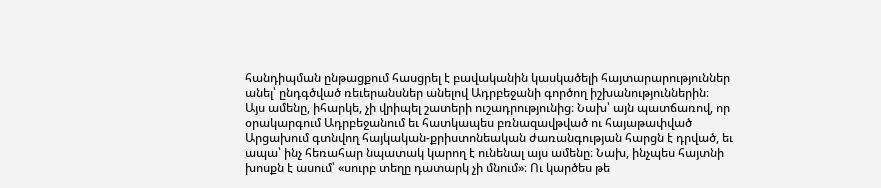հանդիպման ընթացքում հասցրել է բավականին կասկածելի հայտարարություններ անել՝ ընդգծված ռեւերանսներ անելով Ադրբեջանի գործող իշխանություններին։
Այս ամենը, իհարկե, չի վրիպել շատերի ուշադրությունից։ Նախ՝ այն պատճառով, որ օրակարգում Ադրբեջանում եւ հատկապես բռնազավթված ու հայաթափված Արցախում գտնվող հայկական-քրիստոնեական ժառանգության հարցն է դրված, եւ ապա՝ ինչ հեռահար նպատակ կարող է ունենալ այս ամենը։ Նախ, ինչպես հայտնի խոսքն է ասում՝ «սուրբ տեղը դատարկ չի մնում»։ Ու կարծես թե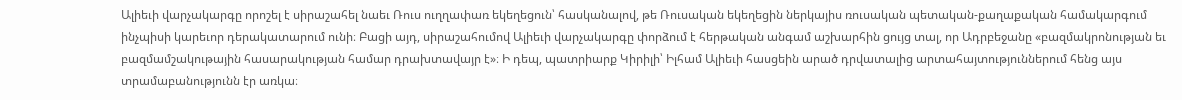Ալիեւի վարչակարգը որոշել է սիրաշահել նաեւ Ռուս ուղղափառ եկեղեցուն՝ հասկանալով, թե Ռուսական եկեղեցին ներկայիս ռուսական պետական-քաղաքական համակարգում ինչպիսի կարեւոր դերակատարում ունի։ Բացի այդ, սիրաշահումով Ալիեւի վարչակարգը փորձում է հերթական անգամ աշխարհին ցույց տալ, որ Ադրբեջանը «բազմակրոնության եւ բազմամշակութային հասարակության համար դրախտավայր է»։ Ի դեպ, պատրիարք Կիրիլի՝ Իլհամ Ալիեւի հասցեին արած դրվատալից արտահայտություններում հենց այս տրամաբանությունն էր առկա։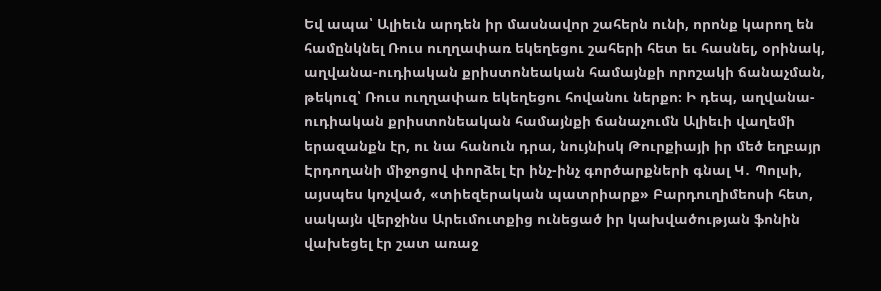Եվ ապա՝ Ալիեւն արդեն իր մասնավոր շահերն ունի, որոնք կարող են համընկնել Ռուս ուղղափառ եկեղեցու շահերի հետ եւ հասնել, օրինակ, աղվանա-ուդիական քրիստոնեական համայնքի որոշակի ճանաչման, թեկուզ՝ Ռուս ուղղափառ եկեղեցու հովանու ներքո։ Ի դեպ, աղվանա-ուդիական քրիստոնեական համայնքի ճանաչումն Ալիեւի վաղեմի երազանքն էր, ու նա հանուն դրա, նույնիսկ Թուրքիայի իր մեծ եղբայր Էրդողանի միջոցով փորձել էր ինչ-ինչ գործարքների գնալ Կ․ Պոլսի, այսպես կոչված, «տիեզերական պատրիարք» Բարդուղիմեոսի հետ, սակայն վերջինս Արեւմուտքից ունեցած իր կախվածության ֆոնին վախեցել էր շատ առաջ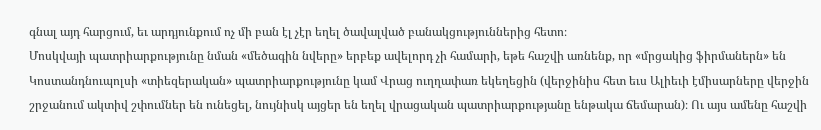գնալ այդ հարցում, եւ արդյունքում ոչ մի բան էլ չէր եղել ծավալված բանակցություններից հետո։
Մոսկվայի պատրիարքությունը նման «մեծագին նվերը» երբեք ավելորդ չի համարի, եթե հաշվի առնենք, որ «մրցակից ֆիրմաներն» են Կոստանդնուպոլսի «տիեզերական» պատրիարքությունը կամ Վրաց ուղղափառ եկեղեցին (վերջինիս հետ եւս Ալիեւի էմիսարները վերջին շրջանում ակտիվ շփումներ են ունեցել, նույնիսկ այցեր են եղել վրացական պատրիարքությանը ենթակա ճեմարան)։ Ու այս ամենը հաշվի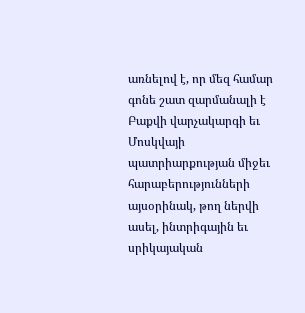առնելով է, որ մեզ համար գոնե շատ զարմանալի է Բաքվի վարչակարգի եւ Մոսկվայի պատրիարքության միջեւ հարաբերությունների այսօրինակ, թող ներվի ասել, ինտրիգային եւ սրիկայական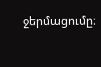ջերմացումը։